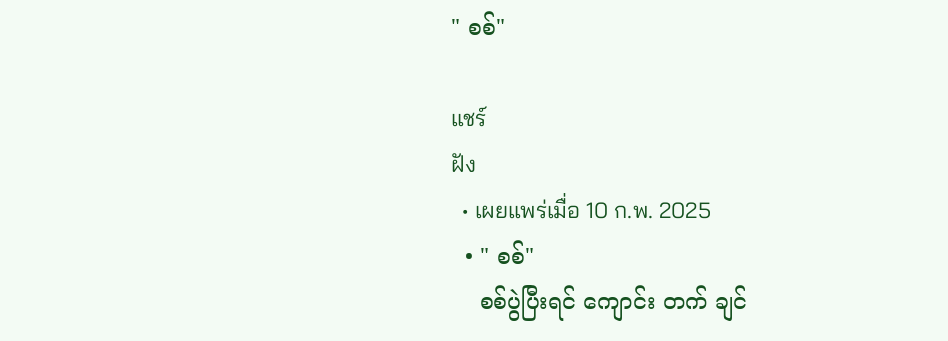" စစ်"

แชร์
ฝัง
  • เผยแพร่เมื่อ 10 ก.พ. 2025
  • " စစ်"
    စစ်ပွဲပြီးရင် ကျောင်း တက် ချင်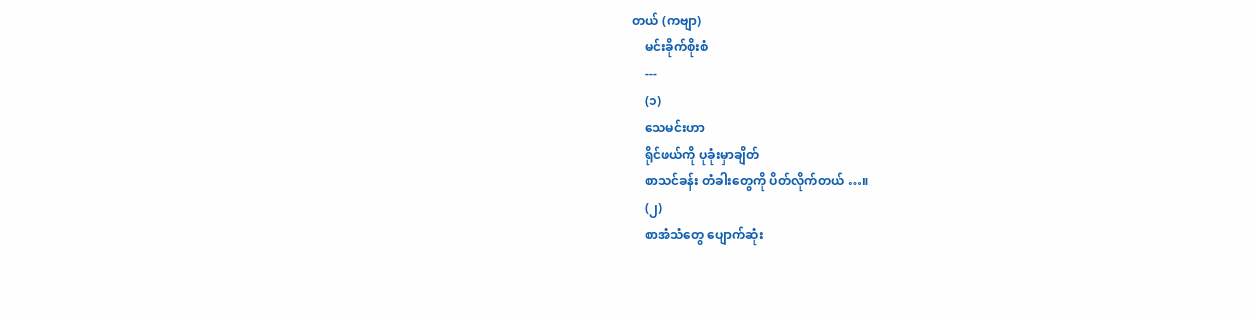တယ် (ကဗျာ)
    မင်းခိုက်စိုးစံ
    ---
    (၁)
    သေမင်းဟာ
    ရိုင်ဖယ်ကို ပုခုံးမှာချိတ်
    စာသင်ခန်း တံခါးတွေကို ပိတ်လိုက်တယ် …။
    (၂)
    စာအံသံတွေ ပျောက်ဆုံး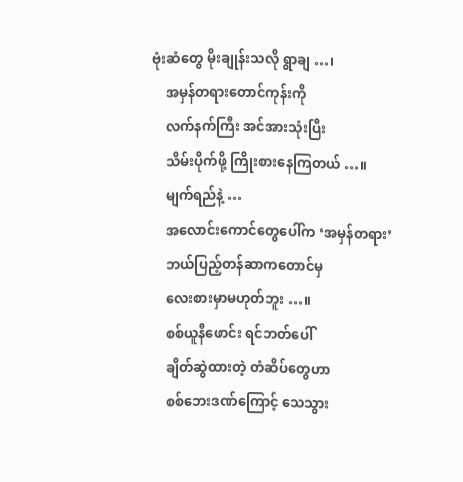ဗုံးဆံတွေ မိုးချုန်းသလို ရွာချ …၊
    အမှန်တရားတောင်ကုန်းကို
    လက်နက်ကြီး အင်အားသုံးပြီး
    သိမ်းပိုက်ဖို့ ကြိုးစားနေကြတယ် …။
    မျက်ရည်နဲ့ …
    အလောင်းကောင်တွေပေါ်က ‘အမှန်တရား’
    ဘယ်ပြည့်တန်ဆာကတောင်မှ
    လေးစားမှာမဟုတ်ဘူး …။
    စစ်ယူနီဖောင်း ရင်ဘတ်ပေါ်
    ချိတ်ဆွဲထားတဲ့ တံဆိပ်တွေဟာ
    စစ်ဘေးဒဏ်ကြောင့် သေသွား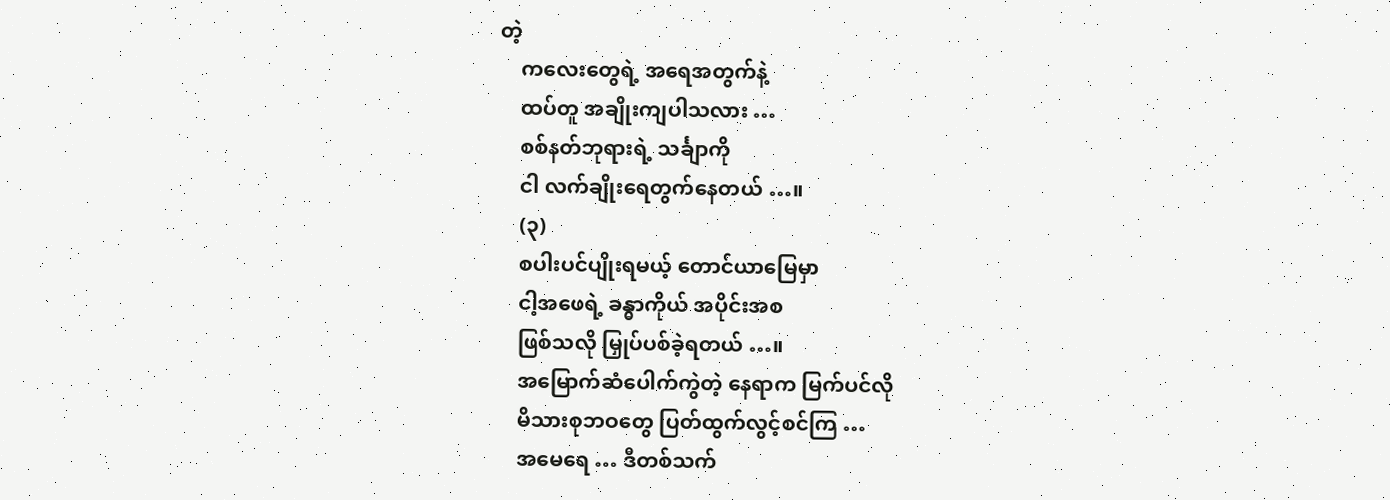တဲ့
    ကလေးတွေရဲ့ အရေအတွက်နဲ့
    ထပ်တူ အချိုးကျပါသလား …
    စစ်နတ်ဘုရားရဲ့ သင်္ချာကို
    ငါ လက်ချိုးရေတွက်နေတယ် …။
    (၃)
    စပါးပင်ပျိုးရမယ့် တောင်ယာမြေမှာ
    ငါ့အဖေရဲ့ ခန္ဓာကိုယ် အပိုင်းအစ
    ဖြစ်သလို မြှုပ်ပစ်ခဲ့ရတယ် …။
    အမြောက်ဆံပေါက်ကွဲတဲ့ နေရာက မြက်ပင်လို
    မိသားစုဘဝတွေ ပြတ်ထွက်လွင့်စင်ကြ …
    အမေရေ … ဒီတစ်သက်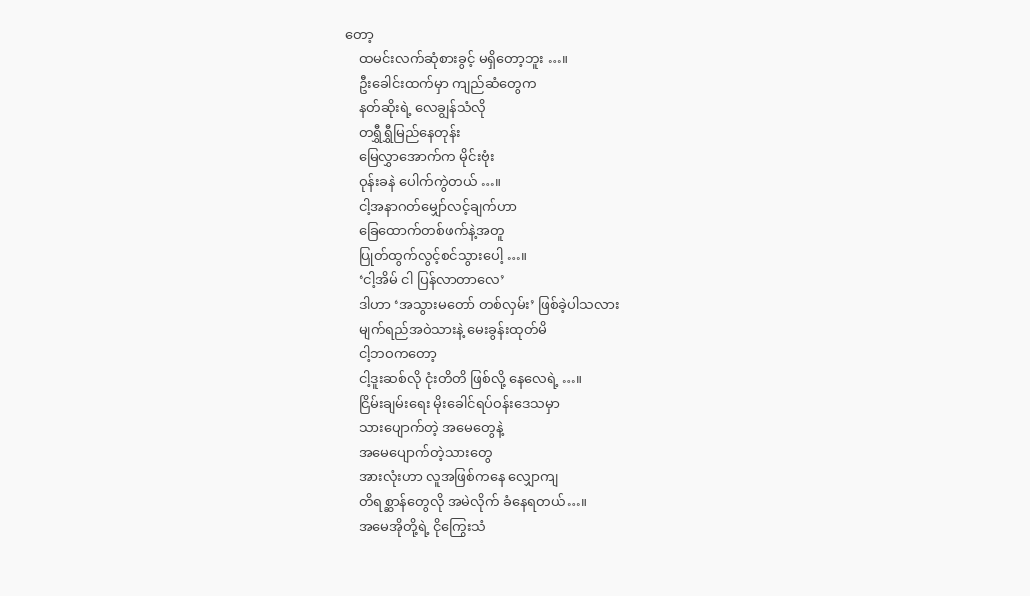တော့
    ထမင်းလက်ဆုံစားခွင့် မရှိတော့ဘူး …။
    ဦးခေါင်းထက်မှာ ကျည်ဆံတွေက
    နတ်ဆိုးရဲ့ လေချွန်သံလို
    တရွှီရွှီမြည်နေတုန်း
    မြေလွှာအောက်က မိုင်းဗုံး
    ဝုန်းခနဲ ပေါက်ကွဲတယ် …။
    ငါ့အနာဂတ်မျှော်လင့်ချက်ဟာ
    ခြေထောက်တစ်ဖက်နဲ့အတူ
    ပြုတ်ထွက်လွင့်စင်သွားပေါ့ …။
    ‘ငါ့အိမ် ငါ ပြန်လာတာလေ’
    ဒါဟာ ‘အသွားမတော် တစ်လှမ်း’ ဖြစ်ခဲ့ပါသလား
    မျက်ရည်အဝဲသားနဲ့ မေးခွန်းထုတ်မိ
    ငါ့ဘဝကတော့
    ငါ့ဒူးဆစ်လို ငုံးတိတိ ဖြစ်လို့ နေလေရဲ့ …။
    ငြိမ်းချမ်းရေး မိုးခေါင်ရပ်ဝန်းဒေသမှာ
    သားပျောက်တဲ့ အမေတွေနဲ့
    အမေပျောက်တဲ့သားတွေ
    အားလုံးဟာ လူအဖြစ်ကနေ လျှောကျ
    တိရစ္ဆာန်တွေလို အမဲလိုက် ခံနေရတယ်…။
    အမေအိုတို့ရဲ့ ငိုကြွေးသံ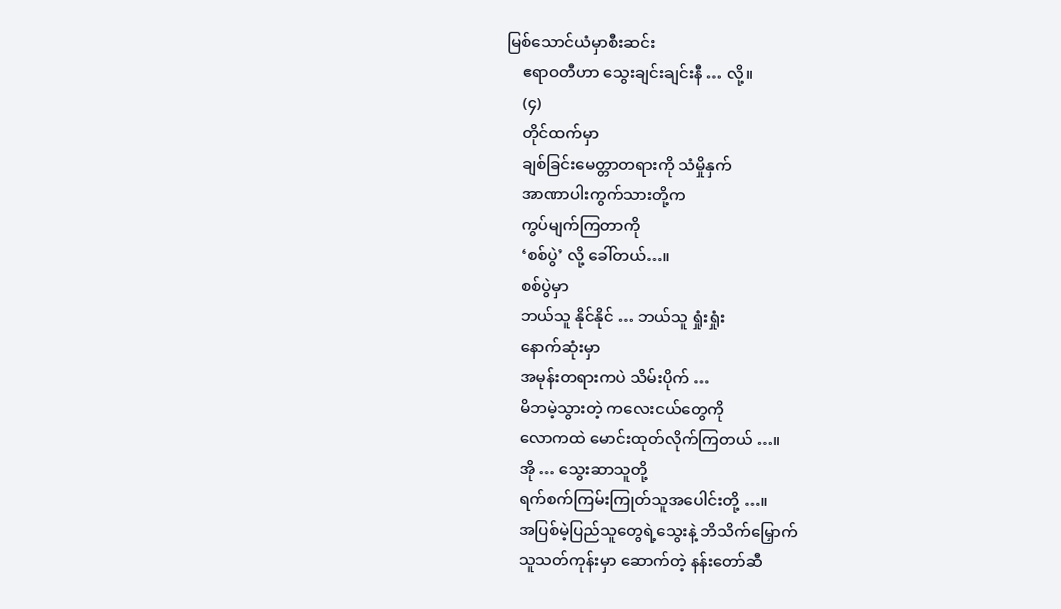မြစ်သောင်ယံမှာစီးဆင်း
    ဧရာဝတီဟာ သွေးချင်းချင်းနီ … လို့။
    (၄)
    တိုင်ထက်မှာ
    ချစ်ခြင်းမေတ္တာတရားကို သံမှိုနှက်
    အာဏာပါးကွက်သားတို့က
    ကွပ်မျက်ကြတာကို
    ‘စစ်ပွဲ’ လို့ ခေါ်တယ်…။
    စစ်ပွဲမှာ
    ဘယ်သူ နိုင်နိုင် … ဘယ်သူ ရှုံးရှုံး
    နောက်ဆုံးမှာ
    အမုန်းတရားကပဲ သိမ်းပိုက် …
    မိဘမဲ့သွားတဲ့ ကလေးငယ်တွေကို
    လောကထဲ မောင်းထုတ်လိုက်ကြတယ် …။
    အို … သွေးဆာသူတို့
    ရက်စက်ကြမ်းကြုတ်သူအပေါင်းတို့ …။
    အပြစ်မဲ့ပြည်သူတွေရဲ့သွေးနဲ့ ဘိသိက်မြှောက်
    သူသတ်ကုန်းမှာ ဆောက်တဲ့ နန်းတော်ဆီ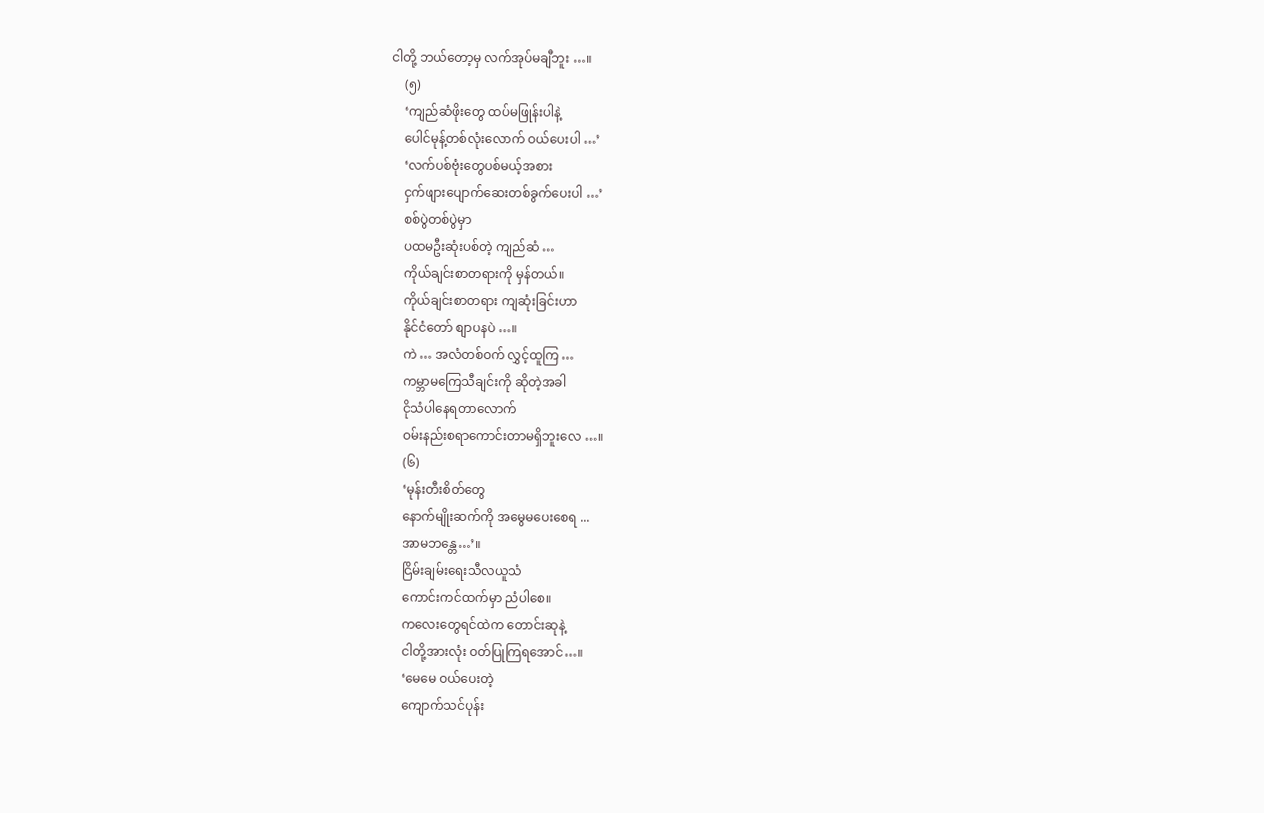ငါတို့ ဘယ်တော့မှ လက်အုပ်မချီဘူး …။
    (၅)
    ‘ကျည်ဆံဖိုးတွေ ထပ်မဖြုန်းပါနဲ့
    ပေါင်မုန့်တစ်လုံးလောက် ဝယ်ပေးပါ …’
    ‘လက်ပစ်ဗုံးတွေပစ်မယ့်အစား
    ငှက်ဖျားပျောက်ဆေးတစ်ခွက်ပေးပါ …’
    စစ်ပွဲတစ်ပွဲမှာ
    ပထမဦးဆုံးပစ်တဲ့ ကျည်ဆံ …
    ကိုယ်ချင်းစာတရားကို မှန်တယ်။
    ကိုယ်ချင်းစာတရား ကျဆုံးခြင်းဟာ
    နိုင်ငံတော် စျာပနပဲ …။
    ကဲ … အလံတစ်ဝက် လွှင့်ထူကြ …
    ကမ္ဘာမကြေသီချင်းကို ဆိုတဲ့အခါ
    ငိုသံပါနေရတာလောက်
    ဝမ်းနည်းစရာကောင်းတာမရှိဘူးလေ …။
    (၆)
    ‘မုန်းတီးစိတ်တွေ
    နောက်မျိုးဆက်ကို အမွေမပေးစေရ ...
    အာမဘန္တေ…’။
    ငြိမ်းချမ်းရေးသီလယူသံ
    ကောင်းကင်ထက်မှာ ညံပါစေ။
    ကလေးတွေရင်ထဲက တောင်းဆုနဲ့
    ငါတို့အားလုံး ဝတ်ပြုကြရအောင်…။
    ‘မေမေ ဝယ်ပေးတဲ့
    ကျောက်သင်ပုန်း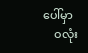ပေါ်မှာ
    ဝလုံး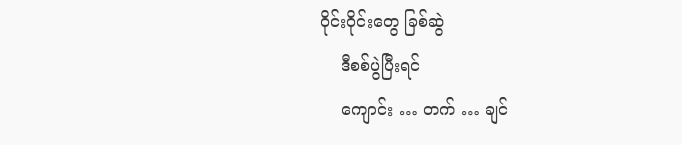ဝိုင်းဝိုင်းတွေ ခြစ်ဆွဲ
    ဒီစစ်ပွဲပြီးရင်
    ကျောင်း … တက် … ချင်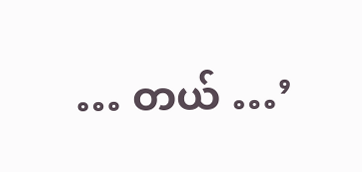… တယ် …’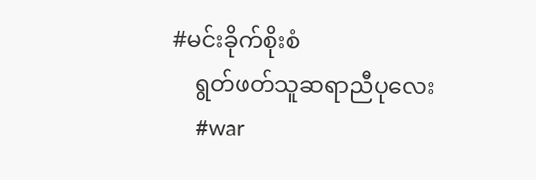#မင်းခိုက်စိုးစံ
    ရွတ်ဖတ်သူဆရာညီပုလေး
    #war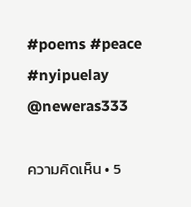#poems #peace #nyipuelay @neweras333

ความคิดเห็น • 5